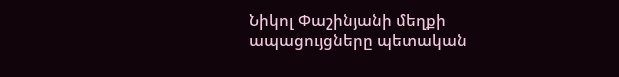Նիկոլ Փաշինյանի մեղքի ապացույցները պետական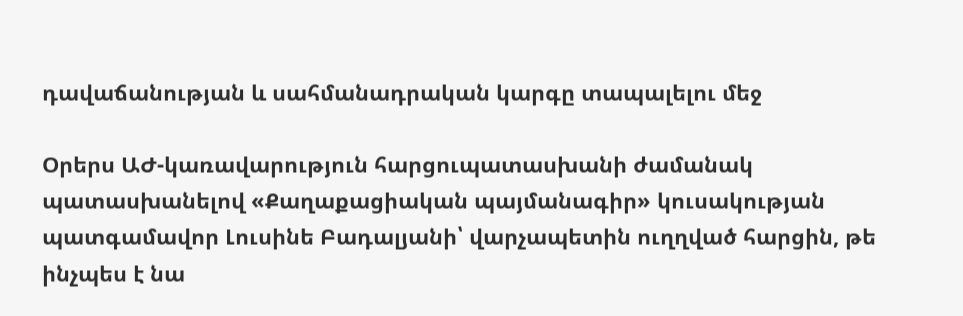դավաճանության և սահմանադրական կարգը տապալելու մեջ

Օրերս ԱԺ-կառավարություն հարցուպատասխանի ժամանակ պատասխանելով «Քաղաքացիական պայմանագիր» կուսակության պատգամավոր Լուսինե Բադալյանի՝ վարչապետին ուղղված հարցին, թե ինչպես է նա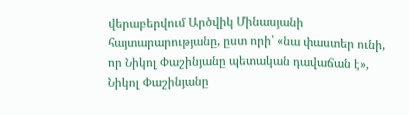վերաբերվում Արծվիկ Մինասյանի հայտարարությանը, ըստ որի՝ «նա փաստեր ունի, որ Նիկոլ Փաշինյանը պետական դավաճան է», Նիկոլ Փաշինյանը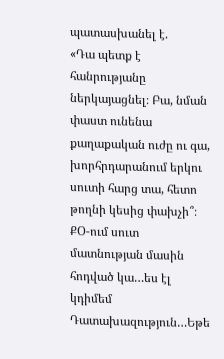պատասխանել է.
«Դա պետք է հանրությանը ներկայացնել։ Բա, նման փաստ ունենա քաղաքական ուժը ու գա, խորհրդարանում երկու սուտի հարց տա, հետո թողնի կեսից փախչի՞։ ՔՕ-ում սուտ մատնության մասին հոդված կա…ես էլ կդիմեմ Դատախազություն…Եթե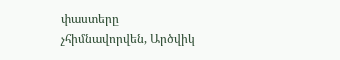փաստերը չհիմնավորվեն, Արծվիկ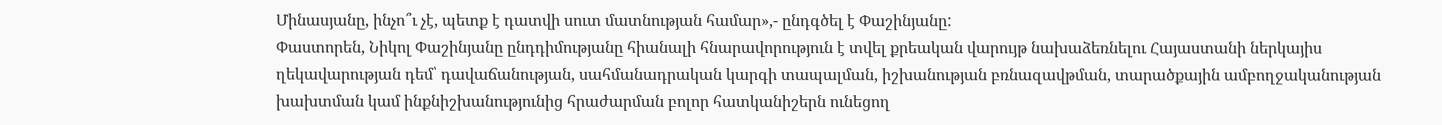Մինասյանը, ինչո՞ւ չէ, պետք է դատվի սուտ մատնության համար»,- ընդգծել է Փաշինյանը:
Փաստորեն, Նիկոլ Փաշինյանը ընդդիմությանը հիանալի հնարավորություն է տվել քրեական վարույթ նախաձեռնելու Հայաստանի ներկայիս ղեկավարության դեմ՝ դավաճանության, սահմանադրական կարգի տապալման, իշխանության բռնազավթման, տարածքային ամբողջականության խախտման կամ ինքնիշխանությունից հրաժարման բոլոր հատկանիշերն ունեցող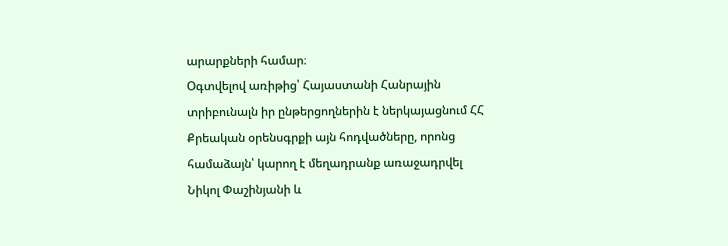արարքների համար։
Օգտվելով առիթից՝ Հայաստանի Հանրային տրիբունալն իր ընթերցողներին է ներկայացնում ՀՀ Քրեական օրենսգրքի այն հոդվածները, որոնց համաձայն՝ կարող է մեղադրանք առաջադրվել Նիկոլ Փաշինյանի և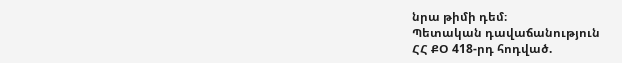նրա թիմի դեմ։
Պետական դավաճանություն
ՀՀ ՔՕ 418-րդ հոդված.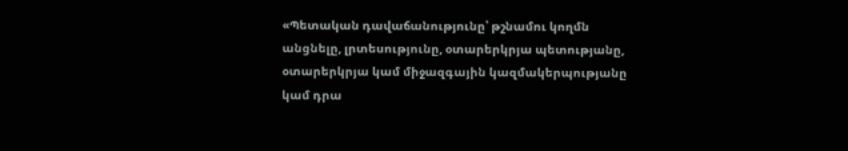«Պետական դավաճանությունը՝ թշնամու կողմն անցնելը, լրտեսությունը, օտարերկրյա պետությանը, օտարերկրյա կամ միջազգային կազմակերպությանը կամ դրա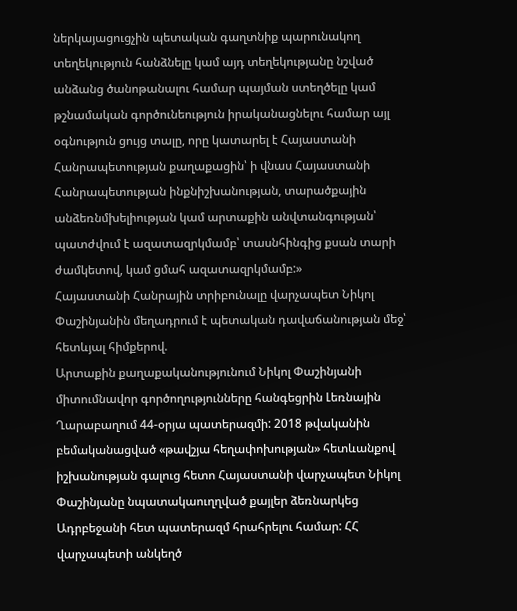ներկայացուցչին պետական գաղտնիք պարունակող տեղեկություն հանձնելը կամ այդ տեղեկությանը նշված անձանց ծանոթանալու համար պայման ստեղծելը կամ թշնամական գործունեություն իրականացնելու համար այլ օգնություն ցույց տալը, որը կատարել է Հայաստանի Հանրապետության քաղաքացին՝ ի վնաս Հայաստանի Հանրապետության ինքնիշխանության, տարածքային անձեռնմխելիության կամ արտաքին անվտանգության՝ պատժվում է ազատազրկմամբ՝ տասնհինգից քսան տարի ժամկետով, կամ ցմահ ազատազրկմամբ:»
Հայաստանի Հանրային տրիբունալը վարչապետ Նիկոլ Փաշինյանին մեղադրում է պետական դավաճանության մեջ՝ հետևյալ հիմքերով.
Արտաքին քաղաքականությունում Նիկոլ Փաշինյանի միտումնավոր գործողությունները հանգեցրին Լեռնային Ղարաբաղում 44-օրյա պատերազմի: 2018 թվականին բեմականացված «թավշյա հեղափոխության» հետևանքով իշխանության գալուց հետո Հայաստանի վարչապետ Նիկոլ Փաշինյանը նպատակաուղղված քայլեր ձեռնարկեց Ադրբեջանի հետ պատերազմ հրահրելու համար: ՀՀ վարչապետի անկեղծ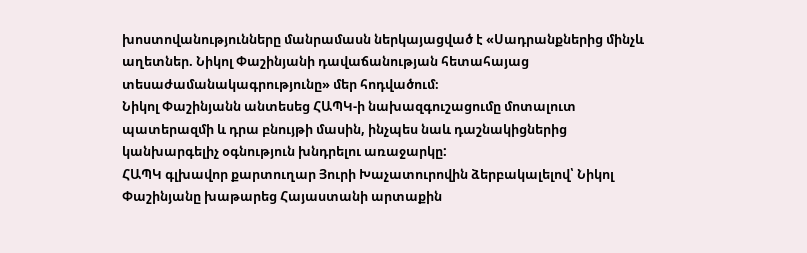խոստովանությունները մանրամասն ներկայացված է «Սադրանքներից մինչև աղետներ. Նիկոլ Փաշինյանի դավաճանության հետահայաց տեսաժամանակագրությունը» մեր հոդվածում։
Նիկոլ Փաշինյանն անտեսեց ՀԱՊԿ-ի նախազգուշացումը մոտալուտ պատերազմի և դրա բնույթի մասին, ինչպես նաև դաշնակիցներից կանխարգելիչ օգնություն խնդրելու առաջարկը:
ՀԱՊԿ գլխավոր քարտուղար Յուրի Խաչատուրովին ձերբակալելով՝ Նիկոլ Փաշինյանը խաթարեց Հայաստանի արտաքին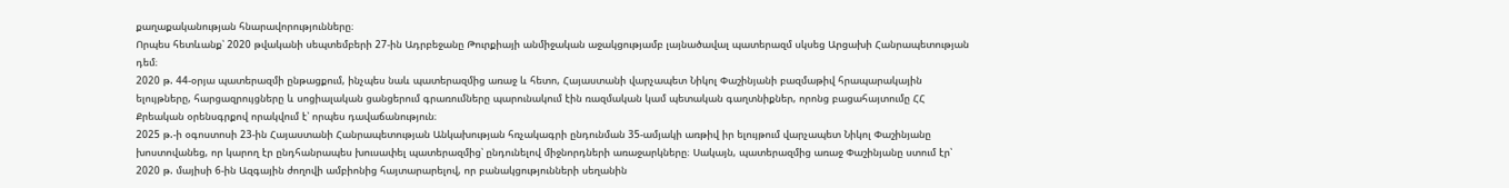քաղաքականության հնարավորությունները։
Որպես հետևանք՝ 2020 թվականի սեպտեմբերի 27-ին Ադրբեջանը Թուրքիայի անմիջական աջակցությամբ լայնածավալ պատերազմ սկսեց Արցախի Հանրապետության դեմ։
2020 թ. 44-օրյա պատերազմի ընթացքում, ինչպես նաև պատերազմից առաջ և հետո, Հայաստանի վարչապետ Նիկոլ Փաշինյանի բազմաթիվ հրապարակային ելույթները, հարցազրույցները և սոցիալական ցանցերում գրառումները պարունակում էին ռազմական կամ պետական գաղտնիքներ, որոնց բացահայտումը ՀՀ Քրեական օրենսգրքով որակվում է՝ որպես դավաճանություն։
2025 թ.-ի օգոստոսի 23-ին Հայաստանի Հանրապետության Անկախության հռչակագրի ընդունման 35-ամյակի առթիվ իր ելույթում վարչապետ Նիկոլ Փաշինյանը խոստովանեց, որ կարող էր ընդհանրապես խուսափել պատերազմից՝ ընդունելով միջնորդների առաջարկները։ Սակայն, պատերազմից առաջ Փաշինյանը ստում էր՝ 2020 թ. մայիսի 6-ին Ազգային ժողովի ամբիոնից հայտարարելով, որ բանակցությունների սեղանին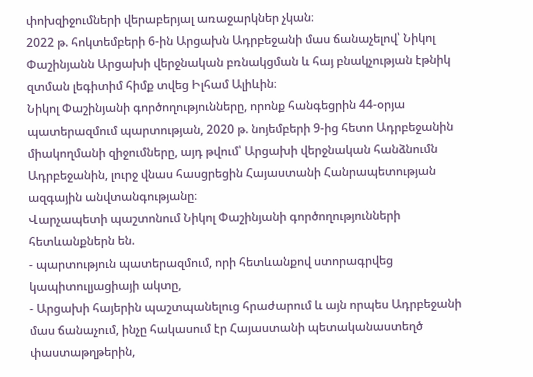փոխզիջումների վերաբերյալ առաջարկներ չկան։
2022 թ. հոկտեմբերի 6-ին Արցախն Ադրբեջանի մաս ճանաչելով՝ Նիկոլ Փաշինյանն Արցախի վերջնական բռնակցման և հայ բնակչության էթնիկ զտման լեգիտիմ հիմք տվեց Իլհամ Ալիևին։
Նիկոլ Փաշինյանի գործողությունները, որոնք հանգեցրին 44-օրյա պատերազմում պարտության, 2020 թ. նոյեմբերի 9-ից հետո Ադրբեջանին միակողմանի զիջումները, այդ թվում՝ Արցախի վերջնական հանձնումն Ադրբեջանին, լուրջ վնաս հասցրեցին Հայաստանի Հանրապետության ազգային անվտանգությանը։
Վարչապետի պաշտոնում Նիկոլ Փաշինյանի գործողությունների հետևանքներն են.
- պարտություն պատերազմում, որի հետևանքով ստորագրվեց կապիտուլյացիայի ակտը,
- Արցախի հայերին պաշտպանելուց հրաժարում և այն որպես Ադրբեջանի մաս ճանաչում, ինչը հակասում էր Հայաստանի պետականաստեղծ փաստաթղթերին,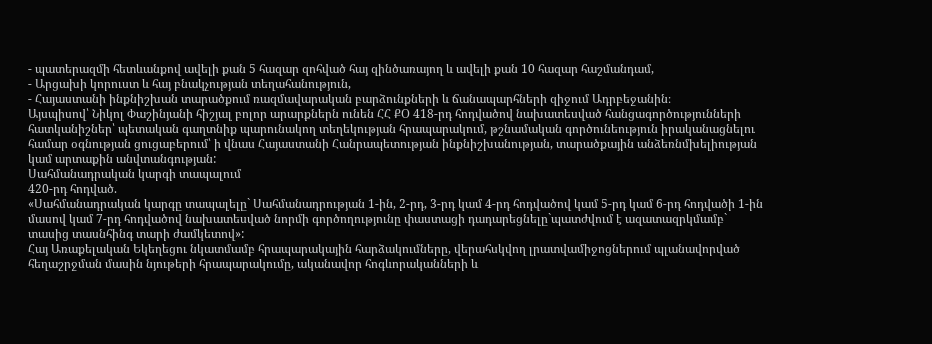- պատերազմի հետևանքով ավելի քան 5 հազար զոհված հայ զինծառայող և ավելի քան 10 հազար հաշմանդամ,
- Արցախի կորուստ և հայ բնակչության տեղահանություն,
- Հայաստանի ինքնիշխան տարածքում ռազմավարական բարձունքների և ճանապարհների զիջում Ադրբեջանին։
Այսպիսով՝ Նիկոլ Փաշինյանի հիշյալ բոլոր արարքներն ունեն ՀՀ ՔՕ 418-րդ հոդվածով նախատեսված հանցագործությունների հատկանիշներ՝ պետական գաղտնիք պարունակող տեղեկության հրապարակում, թշնամական գործունեություն իրականացնելու համար օգնության ցուցաբերում՝ ի վնաս Հայաստանի Հանրապետության ինքնիշխանության, տարածքային անձեռնմխելիության կամ արտաքին անվտանգության:
Սահմանադրական կարգի տապալում
420-րդ հոդված.
«Սահմանադրական կարգը տապալելը` Սահմանադրության 1-ին, 2-րդ, 3-րդ կամ 4-րդ հոդվածով կամ 5-րդ կամ 6-րդ հոդվածի 1-ին մասով կամ 7-րդ հոդվածով նախատեսված նորմի գործողությունը փաստացի դադարեցնելը`պատժվում է ազատազրկմամբ` տասից տասնհինգ տարի ժամկետով»:
Հայ Առաքելական Եկեղեցու նկատմամբ հրապարակային հարձակումները, վերահսկվող լրատվամիջոցներում պլանավորված հեղաշրջման մասին նյութերի հրապարակումը, ականավոր հոգևորականների և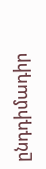ընդդիմադիր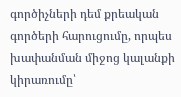գործիչների դեմ քրեական գործերի հարուցումը, որպես խափանման միջոց կալանքի կիրառումը՝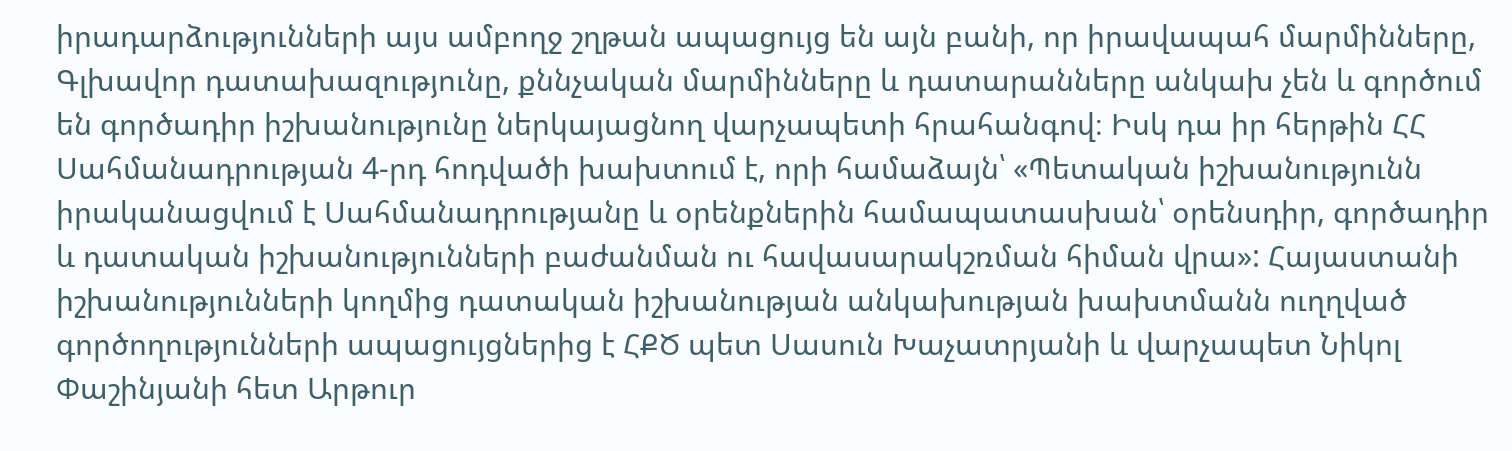իրադարձությունների այս ամբողջ շղթան ապացույց են այն բանի, որ իրավապահ մարմինները, Գլխավոր դատախազությունը, քննչական մարմինները և դատարանները անկախ չեն և գործում են գործադիր իշխանությունը ներկայացնող վարչապետի հրահանգով։ Իսկ դա իր հերթին ՀՀ Սահմանադրության 4-րդ հոդվածի խախտում է, որի համաձայն՝ «Պետական իշխանությունն իրականացվում է Սահմանադրությանը և օրենքներին համապատասխան՝ օրենսդիր, գործադիր և դատական իշխանությունների բաժանման ու հավասարակշռման հիման վրա»: Հայաստանի իշխանությունների կողմից դատական իշխանության անկախության խախտմանն ուղղված գործողությունների ապացույցներից է ՀՔԾ պետ Սասուն Խաչատրյանի և վարչապետ Նիկոլ Փաշինյանի հետ Արթուր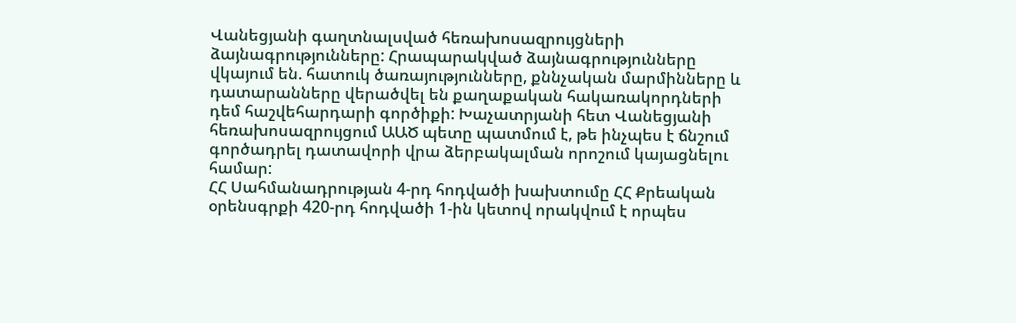Վանեցյանի գաղտնալսված հեռախոսազրույցների ձայնագրությունները: Հրապարակված ձայնագրությունները վկայում են. հատուկ ծառայությունները, քննչական մարմինները և դատարանները վերածվել են քաղաքական հակառակորդների դեմ հաշվեհարդարի գործիքի: Խաչատրյանի հետ Վանեցյանի հեռախոսազրույցում ԱԱԾ պետը պատմում է, թե ինչպես է ճնշում գործադրել դատավորի վրա ձերբակալման որոշում կայացնելու համար:
ՀՀ Սահմանադրության 4-րդ հոդվածի խախտումը ՀՀ Քրեական օրենսգրքի 420-րդ հոդվածի 1-ին կետով որակվում է որպես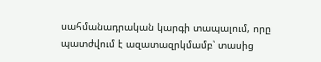սահմանադրական կարգի տապալում, որը պատժվում է ազատազրկմամբ՝ տասից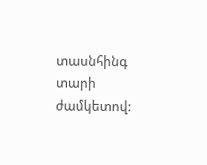տասնհինգ տարի ժամկետով: